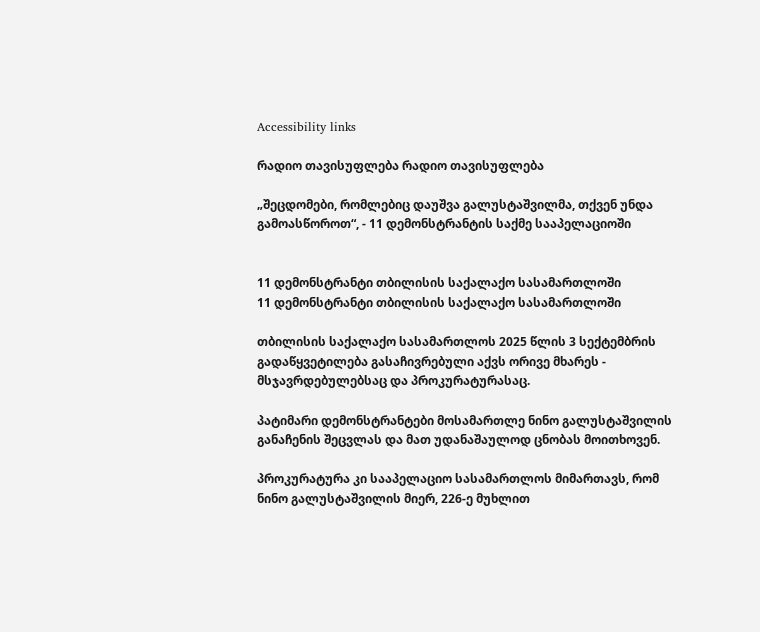Accessibility links

რადიო თავისუფლება რადიო თავისუფლება

„შეცდომები, რომლებიც დაუშვა გალუსტაშვილმა, თქვენ უნდა გამოასწოროთ“, - 11 დემონსტრანტის საქმე სააპელაციოში


11 დემონსტრანტი თბილისის საქალაქო სასამართლოში
11 დემონსტრანტი თბილისის საქალაქო სასამართლოში

თბილისის საქალაქო სასამართლოს 2025 წლის 3 სექტემბრის გადაწყვეტილება გასაჩივრებული აქვს ორივე მხარეს - მსჯავრდებულებსაც და პროკურატურასაც.

პატიმარი დემონსტრანტები მოსამართლე ნინო გალუსტაშვილის განაჩენის შეცვლას და მათ უდანაშაულოდ ცნობას მოითხოვენ.

პროკურატურა კი სააპელაციო სასამართლოს მიმართავს, რომ ნინო გალუსტაშვილის მიერ, 226-ე მუხლით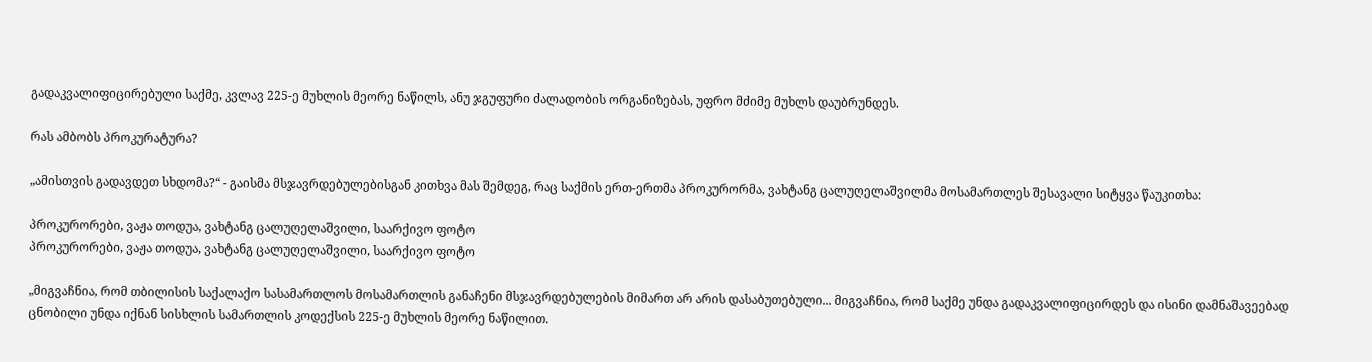გადაკვალიფიცირებული საქმე, კვლავ 225-ე მუხლის მეორე ნაწილს, ანუ ჯგუფური ძალადობის ორგანიზებას, უფრო მძიმე მუხლს დაუბრუნდეს.

რას ამბობს პროკურატურა?

„ამისთვის გადავდეთ სხდომა?“ - გაისმა მსჯავრდებულებისგან კითხვა მას შემდეგ, რაც საქმის ერთ-ერთმა პროკურორმა, ვახტანგ ცალუღელაშვილმა მოსამართლეს შესავალი სიტყვა წაუკითხა:

პროკურორები, ვაჟა თოდუა, ვახტანგ ცალუღელაშვილი, საარქივო ფოტო
პროკურორები, ვაჟა თოდუა, ვახტანგ ცალუღელაშვილი, საარქივო ფოტო

„მიგვაჩნია, რომ თბილისის საქალაქო სასამართლოს მოსამართლის განაჩენი მსჯავრდებულების მიმართ არ არის დასაბუთებული... მიგვაჩნია, რომ საქმე უნდა გადაკვალიფიცირდეს და ისინი დამნაშავეებად ცნობილი უნდა იქნან სისხლის სამართლის კოდექსის 225-ე მუხლის მეორე ნაწილით.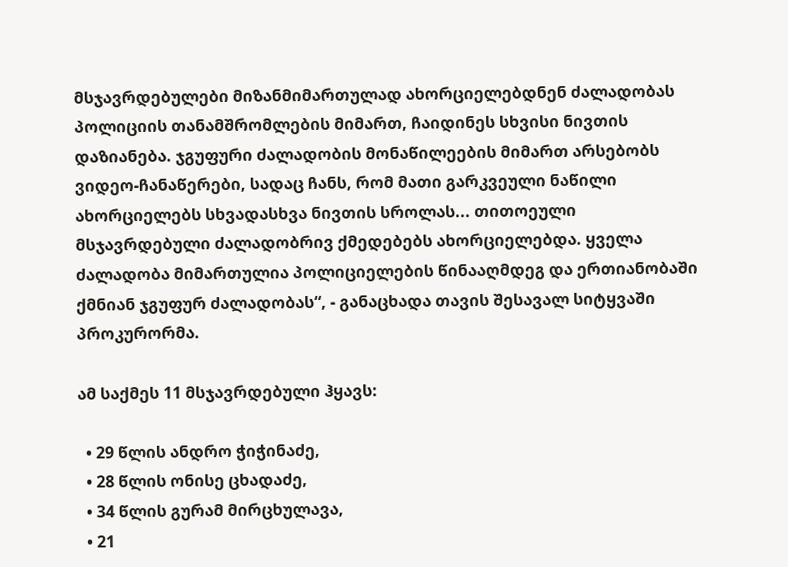მსჯავრდებულები მიზანმიმართულად ახორციელებდნენ ძალადობას პოლიციის თანამშრომლების მიმართ, ჩაიდინეს სხვისი ნივთის დაზიანება. ჯგუფური ძალადობის მონაწილეების მიმართ არსებობს ვიდეო-ჩანაწერები, სადაც ჩანს, რომ მათი გარკვეული ნაწილი ახორციელებს სხვადასხვა ნივთის სროლას... თითოეული მსჯავრდებული ძალადობრივ ქმედებებს ახორციელებდა. ყველა ძალადობა მიმართულია პოლიციელების წინააღმდეგ და ერთიანობაში ქმნიან ჯგუფურ ძალადობას“, - განაცხადა თავის შესავალ სიტყვაში პროკურორმა.

ამ საქმეს 11 მსჯავრდებული ჰყავს:

  • 29 წლის ანდრო ჭიჭინაძე,
  • 28 წლის ონისე ცხადაძე,
  • 34 წლის გურამ მირცხულავა,
  • 21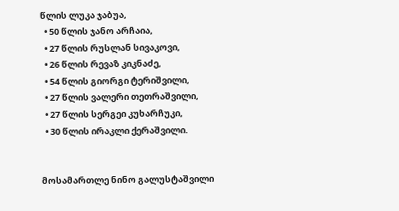წლის ლუკა ჯაბუა,
  • 50 წლის ჯანო არჩაია,
  • 27 წლის რუსლან სივაკოვი,
  • 26 წლის რევაზ კიკნაძე,
  • 54 წლის გიორგი ტერიშვილი,
  • 27 წლის ვალერი თეთრაშვილი,
  • 27 წლის სერგეი კუხარჩუკი,
  • 30 წლის ირაკლი ქერაშვილი.


მოსამართლე ნინო გალუსტაშვილი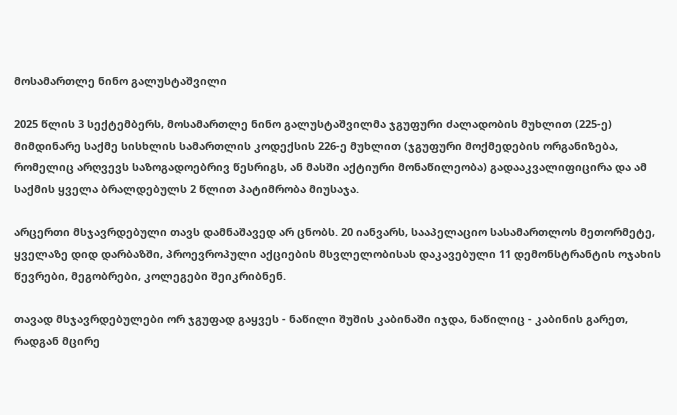მოსამართლე ნინო გალუსტაშვილი

2025 წლის 3 სექტემბერს, მოსამართლე ნინო გალუსტაშვილმა ჯგუფური ძალადობის მუხლით (225-ე) მიმდინარე საქმე სისხლის სამართლის კოდექსის 226-ე მუხლით (ჯგუფური მოქმედების ორგანიზება, რომელიც არღვევს საზოგადოებრივ წესრიგს, ან მასში აქტიური მონაწილეობა) გადააკვალიფიცირა და ამ საქმის ყველა ბრალდებულს 2 წლით პატიმრობა მიუსაჯა.

არცერთი მსჯავრდებული თავს დამნაშავედ არ ცნობს. 20 იანვარს, სააპელაციო სასამართლოს მეთორმეტე, ყველაზე დიდ დარბაზში, პროევროპული აქციების მსვლელობისას დაკავებული 11 დემონსტრანტის ოჯახის წევრები, მეგობრები, კოლეგები შეიკრიბნენ.

თავად მსჯავრდებულები ორ ჯგუფად გაყვეს - ნაწილი შუშის კაბინაში იჯდა, ნაწილიც - კაბინის გარეთ, რადგან მცირე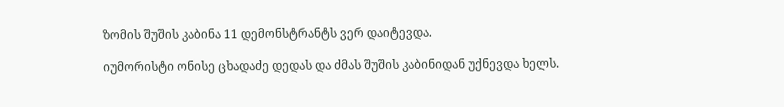ზომის შუშის კაბინა 11 დემონსტრანტს ვერ დაიტევდა.

იუმორისტი ონისე ცხადაძე დედას და ძმას შუშის კაბინიდან უქნევდა ხელს.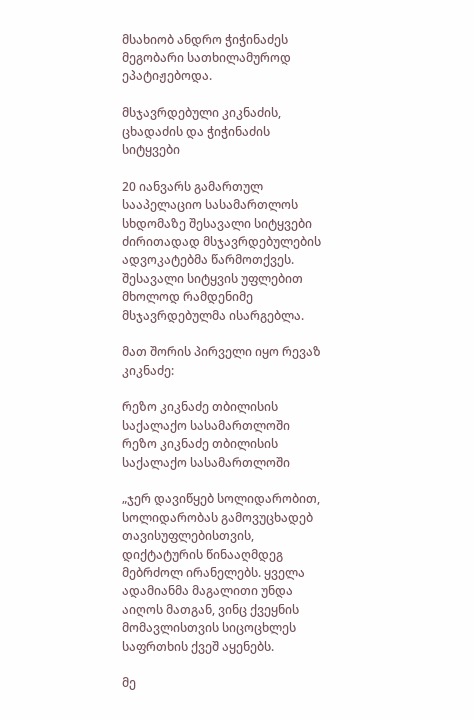მსახიობ ანდრო ჭიჭინაძეს მეგობარი სათხილამუროდ ეპატიჟებოდა.

მსჯავრდებული კიკნაძის, ცხადაძის და ჭიჭინაძის სიტყვები

20 იანვარს გამართულ სააპელაციო სასამართლოს სხდომაზე შესავალი სიტყვები ძირითადად მსჯავრდებულების ადვოკატებმა წარმოთქვეს. შესავალი სიტყვის უფლებით მხოლოდ რამდენიმე მსჯავრდებულმა ისარგებლა.

მათ შორის პირველი იყო რევაზ კიკნაძე:

რეზო კიკნაძე თბილისის საქალაქო სასამართლოში
რეზო კიკნაძე თბილისის საქალაქო სასამართლოში

„ჯერ დავიწყებ სოლიდარობით, სოლიდარობას გამოვუცხადებ თავისუფლებისთვის, დიქტატურის წინააღმდეგ მებრძოლ ირანელებს. ყველა ადამიანმა მაგალითი უნდა აიღოს მათგან, ვინც ქვეყნის მომავლისთვის სიცოცხლეს საფრთხის ქვეშ აყენებს.

მე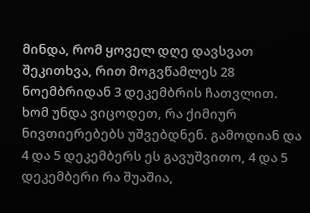მინდა, რომ ყოველ დღე დავსვათ შეკითხვა, რით მოგვწამლეს 28 ნოემბრიდან 3 დეკემბრის ჩათვლით. ხომ უნდა ვიცოდეთ, რა ქიმიურ ნივთიერებებს უშვებდნენ. გამოდიან და 4 და 5 დეკემბერს ეს გავუშვითო, 4 და 5 დეკემბერი რა შუაშია,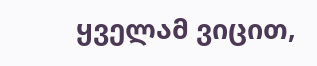ყველამ ვიცით,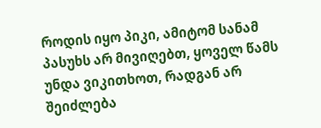როდის იყო პიკი, ამიტომ სანამ პასუხს არ მივიღებთ, ყოველ წამს უნდა ვიკითხოთ, რადგან არ შეიძლება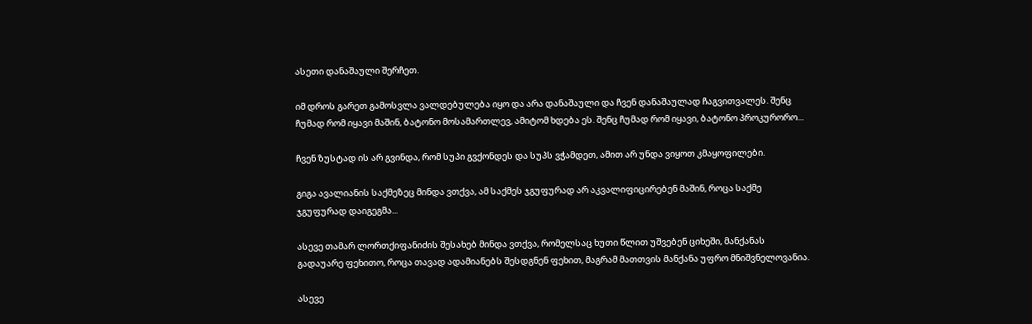ასეთი დანაშაული შერჩეთ.

იმ დროს გარეთ გამოსვლა ვალდებულება იყო და არა დანაშაული და ჩვენ დანაშაულად ჩაგვითვალეს. შენც ჩუმად რომ იყავი მაშინ, ბატონო მოსამართლევ, ამიტომ ხდება ეს. შენც ჩუმად რომ იყავი, ბატონო პროკურორო...

ჩვენ ზუსტად ის არ გვინდა, რომ სუპი გვქონდეს და სუპს ვჭამდეთ, ამით არ უნდა ვიყოთ კმაყოფილები.

გიგა ავალიანის საქმეზეც მინდა ვთქვა, ამ საქმეს ჯგუფურად არ აკვალიფიცირებენ მაშინ, როცა საქმე ჯგუფურად დაიგეგმა...

ასევე თამარ ლორთქიფანიძის შესახებ მინდა ვთქვა, რომელსაც ხუთი წლით უშვებენ ციხეში, მანქანას გადაუარე ფეხითო, როცა თავად ადამიანებს შესდგნენ ფეხით, მაგრამ მათთვის მანქანა უფრო მნიშვნელოვანია.

ასევე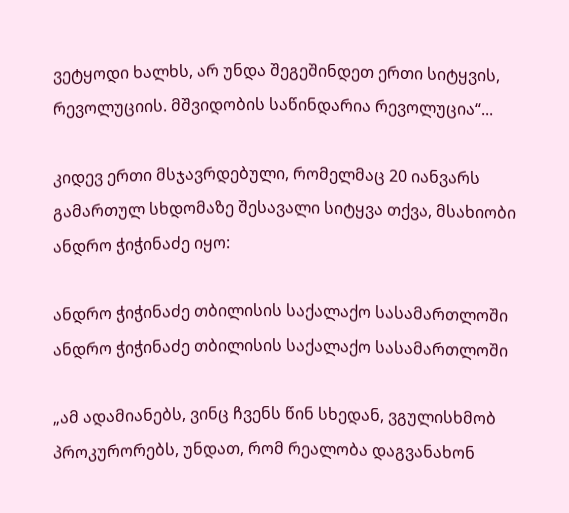ვეტყოდი ხალხს, არ უნდა შეგეშინდეთ ერთი სიტყვის, რევოლუციის. მშვიდობის საწინდარია რევოლუცია“...

კიდევ ერთი მსჯავრდებული, რომელმაც 20 იანვარს გამართულ სხდომაზე შესავალი სიტყვა თქვა, მსახიობი ანდრო ჭიჭინაძე იყო:

ანდრო ჭიჭინაძე თბილისის საქალაქო სასამართლოში
ანდრო ჭიჭინაძე თბილისის საქალაქო სასამართლოში

„ამ ადამიანებს, ვინც ჩვენს წინ სხედან, ვგულისხმობ პროკურორებს, უნდათ, რომ რეალობა დაგვანახონ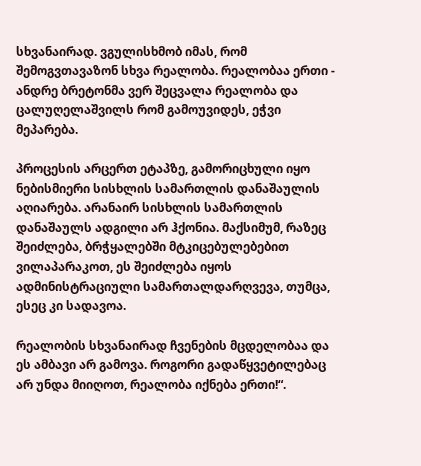სხვანაირად. ვგულისხმობ იმას, რომ შემოგვთავაზონ სხვა რეალობა. რეალობაა ერთი - ანდრე ბრეტონმა ვერ შეცვალა რეალობა და ცალუღელაშვილს რომ გამოუვიდეს, ეჭვი მეპარება.

პროცესის არცერთ ეტაპზე, გამორიცხული იყო ნებისმიერი სისხლის სამართლის დანაშაულის აღიარება. არანაირ სისხლის სამართლის დანაშაულს ადგილი არ ჰქონია. მაქსიმუმ, რაზეც შეიძლება, ბრჭყალებში მტკიცებულებებით ვილაპარაკოთ, ეს შეიძლება იყოს ადმინისტრაციული სამართალდარღვევა, თუმცა, ესეც კი სადავოა.

რეალობის სხვანაირად ჩვენების მცდელობაა და ეს ამბავი არ გამოვა. როგორი გადაწყვეტილებაც არ უნდა მიიღოთ, რეალობა იქნება ერთი!“.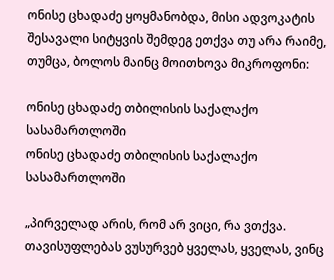ონისე ცხადაძე ყოყმანობდა, მისი ადვოკატის შესავალი სიტყვის შემდეგ ეთქვა თუ არა რაიმე, თუმცა, ბოლოს მაინც მოითხოვა მიკროფონი:

ონისე ცხადაძე თბილისის საქალაქო სასამართლოში
ონისე ცხადაძე თბილისის საქალაქო სასამართლოში

„პირველად არის, რომ არ ვიცი, რა ვთქვა. თავისუფლებას ვუსურვებ ყველას, ყველას, ვინც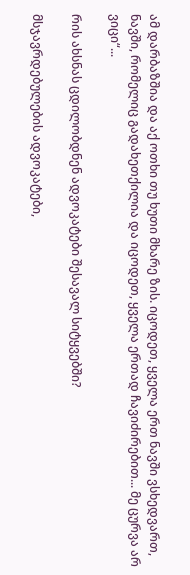ამ დარბაზშია და აქ ოთხი თუ ხუთი მხარე ზის. იცოდეთ, ყველა ერთ ნავში ვსხედვართ, ნავში, რომელიც გადახეთქილია და იცოდეთ, ყველა ერთად ჩავიძირებით... მე ცურვა არ ვიცი“...

რის ახსნას ცდილობდნენ ადვოკატები შესავალ სიტყვებში?

მსჯავრდებულების ადვოკატები,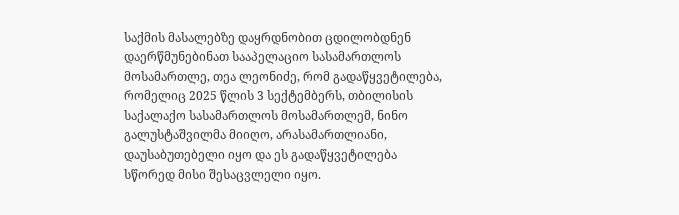საქმის მასალებზე დაყრდნობით ცდილობდნენ დაერწმუნებინათ სააპელაციო სასამართლოს მოსამართლე, თეა ლეონიძე, რომ გადაწყვეტილება, რომელიც 2025 წლის 3 სექტემბერს, თბილისის საქალაქო სასამართლოს მოსამართლემ, ნინო გალუსტაშვილმა მიიღო, არასამართლიანი, დაუსაბუთებელი იყო და ეს გადაწყვეტილება სწორედ მისი შესაცვლელი იყო.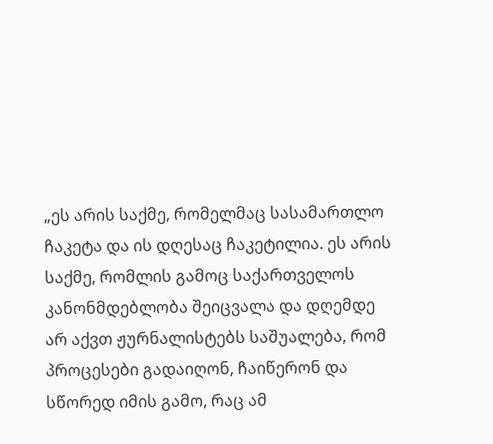„ეს არის საქმე, რომელმაც სასამართლო ჩაკეტა და ის დღესაც ჩაკეტილია. ეს არის საქმე, რომლის გამოც საქართველოს კანონმდებლობა შეიცვალა და დღემდე არ აქვთ ჟურნალისტებს საშუალება, რომ პროცესები გადაიღონ, ჩაიწერონ და სწორედ იმის გამო, რაც ამ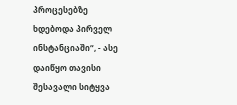პროცესებზე ხდებოდა პირველ ინსტანციაში“, - ასე დაიწყო თავისი შესავალი სიტყვა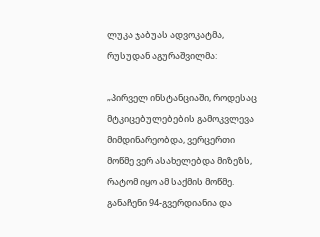ლუკა ჯაბუას ადვოკატმა, რუსუდან აგურაშვილმა:

„პირველ ინსტანციაში, როდესაც მტკიცებულებების გამოკვლევა მიმდინარეობდა, ვერცერთი მოწმე ვერ ასახელებდა მიზეზს, რატომ იყო ამ საქმის მოწმე. განაჩენი 94-გვერდიანია და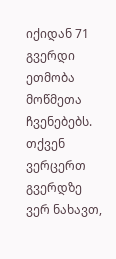იქიდან 71 გვერდი ეთმობა მოწმეთა ჩვენებებს. თქვენ ვერცერთ გვერდზე ვერ ნახავთ,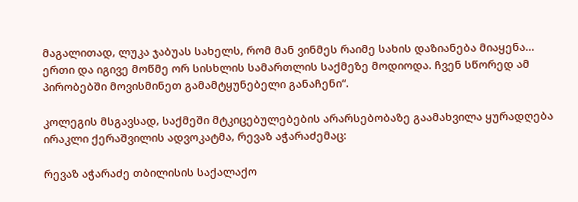მაგალითად, ლუკა ჯაბუას სახელს, რომ მან ვინმეს რაიმე სახის დაზიანება მიაყენა... ერთი და იგივე მოწმე ორ სისხლის სამართლის საქმეზე მოდიოდა. ჩვენ სწორედ ამ პირობებში მოვისმინეთ გამამტყუნებელი განაჩენი“.

კოლეგის მსგავსად, საქმეში მტკიცებულებების არარსებობაზე გაამახვილა ყურადღება ირაკლი ქერაშვილის ადვოკატმა, რევაზ აჭარაძემაც:

რევაზ აჭარაძე თბილისის საქალაქო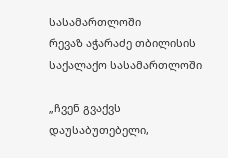სასამართლოში
რევაზ აჭარაძე თბილისის საქალაქო სასამართლოში

„ჩვენ გვაქვს დაუსაბუთებელი,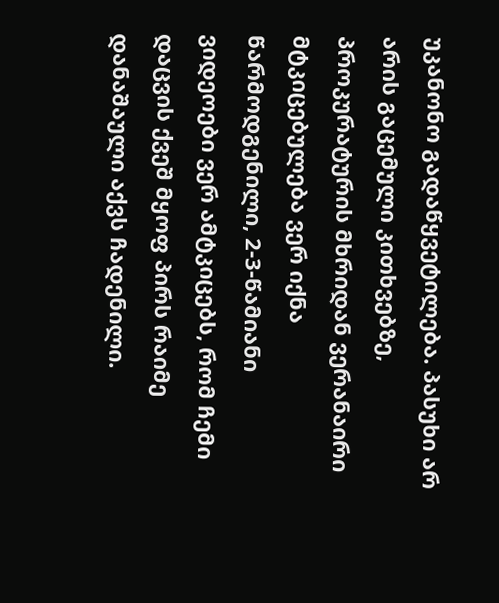უკანონო გადაწყვეტილება. პასუხი არ არის გაცემული კითხვებზე, პროკურატურის მხრიდან ვერანაირი მტკიცებულება ვერ იქნა წარმოდგენილი, 2-3-წამიანი ვიდეოები ვერ ამტკიცებს, რომ ჩემი დაცვის ქვეშ მყოფ პირს რაიმე დანაშაული აქვს ჩადენილი.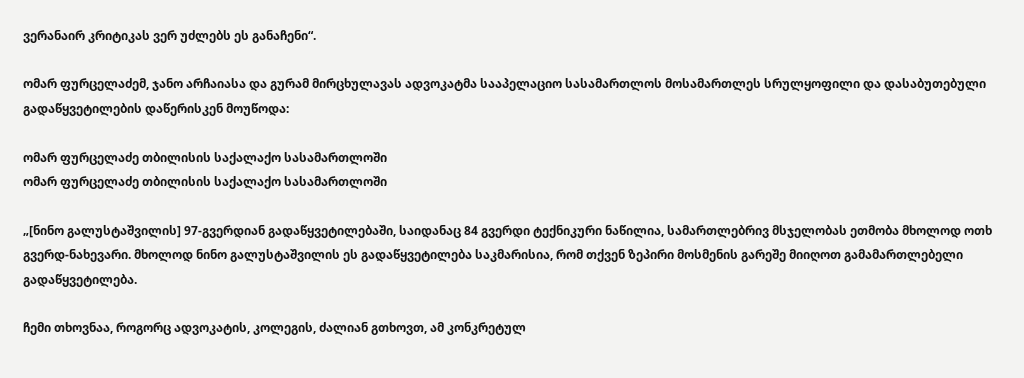ვერანაირ კრიტიკას ვერ უძლებს ეს განაჩენი“.

ომარ ფურცელაძემ, ჯანო არჩაიასა და გურამ მირცხულავას ადვოკატმა სააპელაციო სასამართლოს მოსამართლეს სრულყოფილი და დასაბუთებული გადაწყვეტილების დაწერისკენ მოუწოდა:

ომარ ფურცელაძე თბილისის საქალაქო სასამართლოში
ომარ ფურცელაძე თბილისის საქალაქო სასამართლოში

„[ნინო გალუსტაშვილის] 97-გვერდიან გადაწყვეტილებაში, საიდანაც 84 გვერდი ტექნიკური ნაწილია, სამართლებრივ მსჯელობას ეთმობა მხოლოდ ოთხ გვერდ-ნახევარი. მხოლოდ ნინო გალუსტაშვილის ეს გადაწყვეტილება საკმარისია, რომ თქვენ ზეპირი მოსმენის გარეშე მიიღოთ გამამართლებელი გადაწყვეტილება.

ჩემი თხოვნაა, როგორც ადვოკატის, კოლეგის, ძალიან გთხოვთ, ამ კონკრეტულ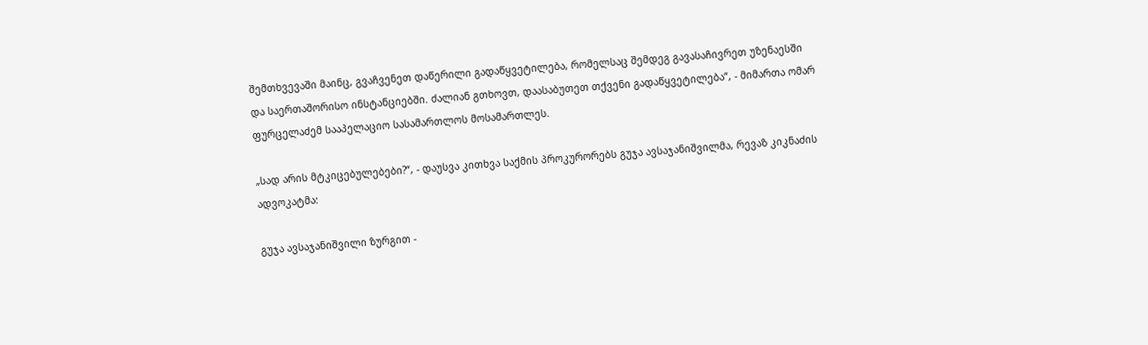შემთხვევაში მაინც, გვაჩვენეთ დაწერილი გადაწყვეტილება, რომელსაც შემდეგ გავასაჩივრეთ უზენაესში და საერთაშორისო ინსტანციებში. ძალიან გთხოვთ, დაასაბუთეთ თქვენი გადაწყვეტილება“, - მიმართა ომარ ფურცელაძემ სააპელაციო სასამართლოს მოსამართლეს.

„სად არის მტკიცებულებები?“, - დაუსვა კითხვა საქმის პროკურორებს გუჯა ავსაჯანიშვილმა, რევაზ კიკნაძის ადვოკატმა:

გუჯა ავსაჯანიშვილი ზურგით -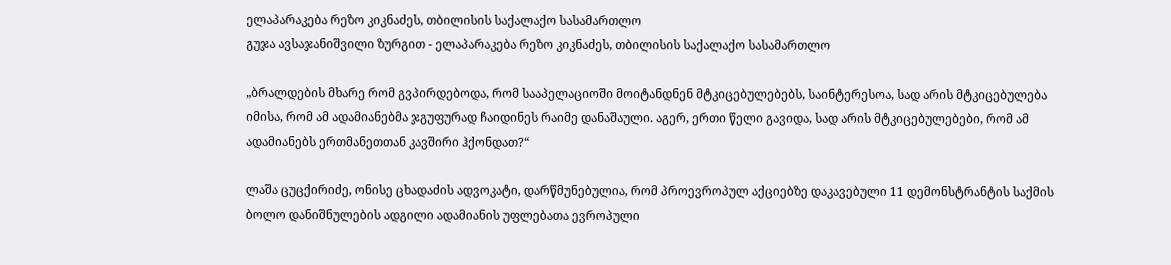ელაპარაკება რეზო კიკნაძეს, თბილისის საქალაქო სასამართლო
გუჯა ავსაჯანიშვილი ზურგით - ელაპარაკება რეზო კიკნაძეს, თბილისის საქალაქო სასამართლო

„ბრალდების მხარე რომ გვპირდებოდა, რომ სააპელაციოში მოიტანდნენ მტკიცებულებებს, საინტერესოა, სად არის მტკიცებულება იმისა, რომ ამ ადამიანებმა ჯგუფურად ჩაიდინეს რაიმე დანაშაული. აგერ, ერთი წელი გავიდა, სად არის მტკიცებულებები, რომ ამ ადამიანებს ერთმანეთთან კავშირი ჰქონდათ?“

ლაშა ცუცქირიძე, ონისე ცხადაძის ადვოკატი, დარწმუნებულია, რომ პროევროპულ აქციებზე დაკავებული 11 დემონსტრანტის საქმის ბოლო დანიშნულების ადგილი ადამიანის უფლებათა ევროპული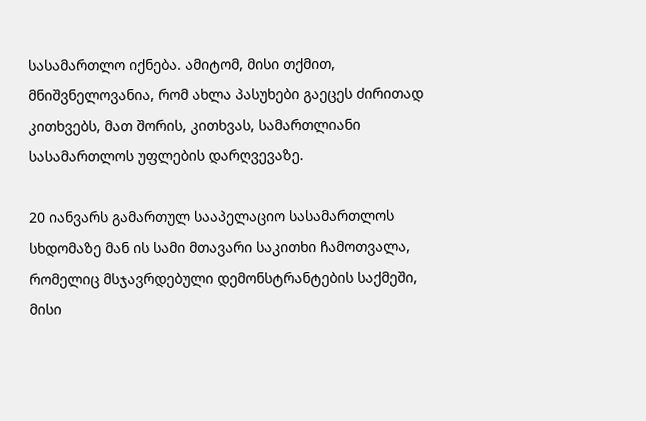სასამართლო იქნება. ამიტომ, მისი თქმით, მნიშვნელოვანია, რომ ახლა პასუხები გაეცეს ძირითად კითხვებს, მათ შორის, კითხვას, სამართლიანი სასამართლოს უფლების დარღვევაზე.

20 იანვარს გამართულ სააპელაციო სასამართლოს სხდომაზე მან ის სამი მთავარი საკითხი ჩამოთვალა, რომელიც მსჯავრდებული დემონსტრანტების საქმეში, მისი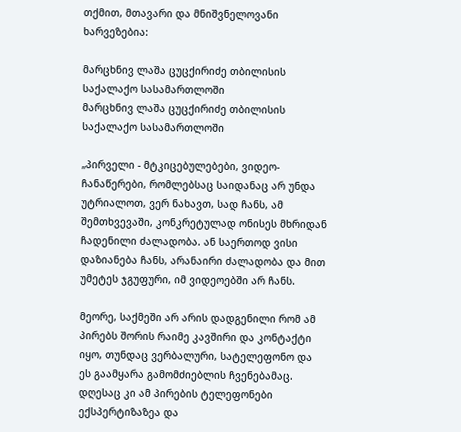თქმით, მთავარი და მნიშვნელოვანი ხარვეზებია:

მარცხნივ ლაშა ცუცქირიძე თბილისის საქალაქო სასამართლოში
მარცხნივ ლაშა ცუცქირიძე თბილისის საქალაქო სასამართლოში

„პირველი - მტკიცებულებები, ვიდეო-ჩანაწერები, რომლებსაც საიდანაც არ უნდა უტრიალოთ, ვერ ნახავთ, სად ჩანს, ამ შემთხვევაში, კონკრეტულად ონისეს მხრიდან ჩადენილი ძალადობა. ან საერთოდ ვისი დაზიანება ჩანს, არანაირი ძალადობა და მით უმეტეს ჯგუფური, იმ ვიდეოებში არ ჩანს.

მეორე, საქმეში არ არის დადგენილი რომ ამ პირებს შორის რაიმე კავშირი და კონტაქტი იყო, თუნდაც ვერბალური, სატელეფონო და ეს გაამყარა გამომძიებლის ჩვენებამაც. დღესაც კი ამ პირების ტელეფონები ექსპერტიზაზეა და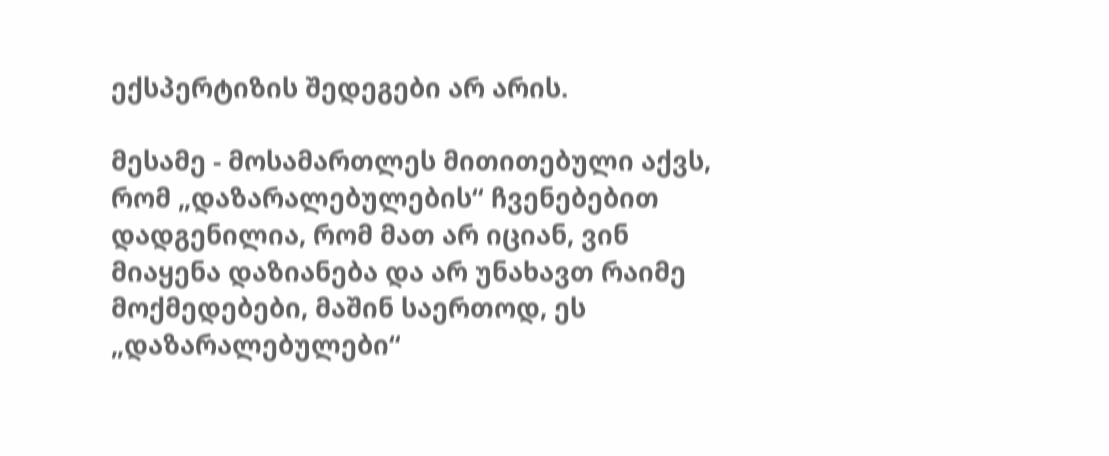ექსპერტიზის შედეგები არ არის.

მესამე - მოსამართლეს მითითებული აქვს, რომ „დაზარალებულების“ ჩვენებებით დადგენილია, რომ მათ არ იციან, ვინ მიაყენა დაზიანება და არ უნახავთ რაიმე მოქმედებები, მაშინ საერთოდ, ეს „დაზარალებულები“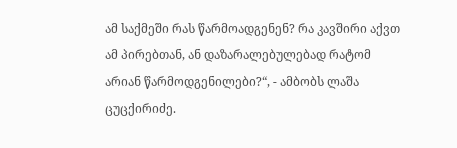ამ საქმეში რას წარმოადგენენ? რა კავშირი აქვთ ამ პირებთან, ან დაზარალებულებად რატომ არიან წარმოდგენილები?“, - ამბობს ლაშა ცუცქირიძე.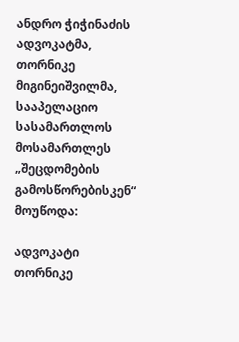ანდრო ჭიჭინაძის ადვოკატმა, თორნიკე მიგინეიშვილმა, სააპელაციო სასამართლოს მოსამართლეს „შეცდომების გამოსწორებისკენ“ მოუწოდა:

ადვოკატი თორნიკე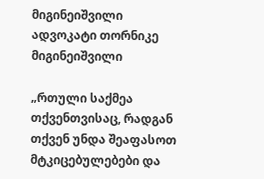მიგინეიშვილი
ადვოკატი თორნიკე მიგინეიშვილი

„რთული საქმეა თქვენთვისაც, რადგან თქვენ უნდა შეაფასოთ მტკიცებულებები და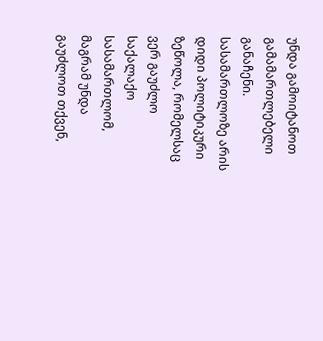უნდა გამოიტანოთ გამამართლებელი განაჩენი. სასამართლოზე არის დიდი პოლიტიკური ზეწოლა, რომელსაც ვერ გაუძლო საქალაქო სასამართლომ, მაგრამ უნდა გაუძლოთ თქვენ,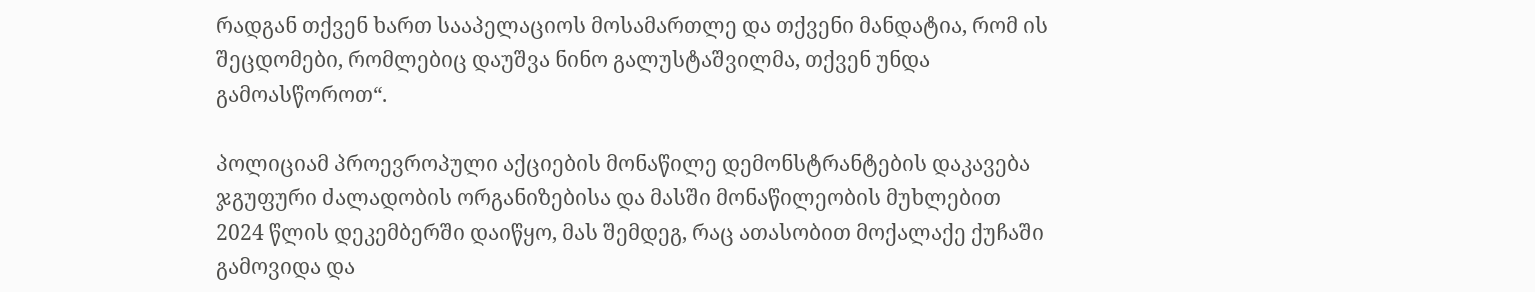რადგან თქვენ ხართ სააპელაციოს მოსამართლე და თქვენი მანდატია, რომ ის შეცდომები, რომლებიც დაუშვა ნინო გალუსტაშვილმა, თქვენ უნდა გამოასწოროთ“.

პოლიციამ პროევროპული აქციების მონაწილე დემონსტრანტების დაკავება ჯგუფური ძალადობის ორგანიზებისა და მასში მონაწილეობის მუხლებით 2024 წლის დეკემბერში დაიწყო, მას შემდეგ, რაც ათასობით მოქალაქე ქუჩაში გამოვიდა და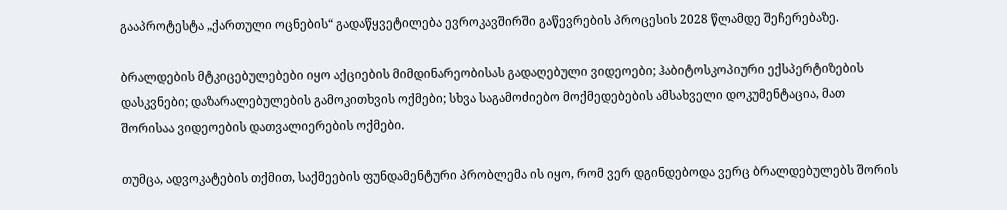გააპროტესტა „ქართული ოცნების“ გადაწყვეტილება ევროკავშირში გაწევრების პროცესის 2028 წლამდე შეჩერებაზე.

ბრალდების მტკიცებულებები იყო აქციების მიმდინარეობისას გადაღებული ვიდეოები; ჰაბიტოსკოპიური ექსპერტიზების დასკვნები; დაზარალებულების გამოკითხვის ოქმები; სხვა საგამოძიებო მოქმედებების ამსახველი დოკუმენტაცია, მათ შორისაა ვიდეოების დათვალიერების ოქმები.

თუმცა, ადვოკატების თქმით, საქმეების ფუნდამენტური პრობლემა ის იყო, რომ ვერ დგინდებოდა ვერც ბრალდებულებს შორის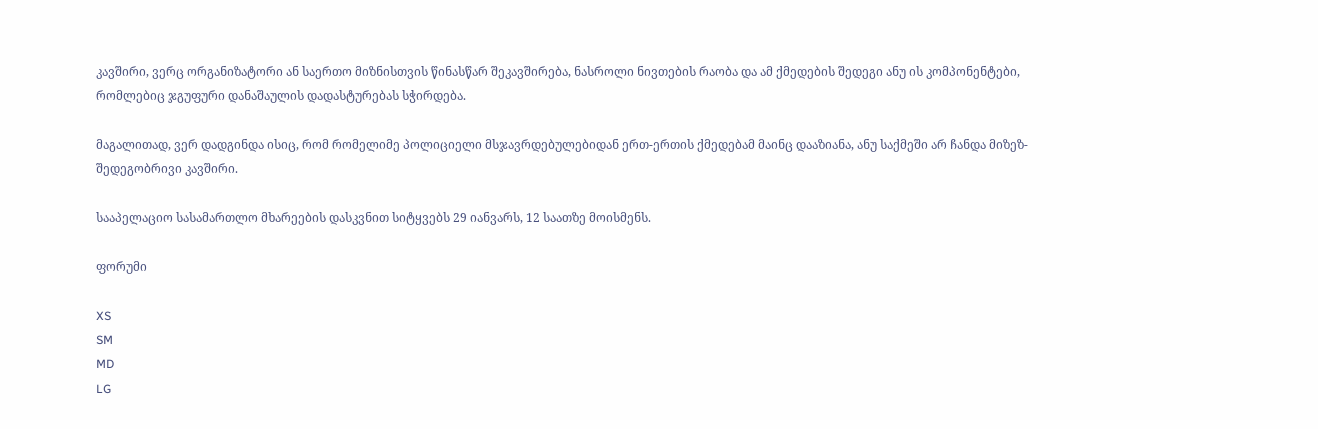კავშირი, ვერც ორგანიზატორი ან საერთო მიზნისთვის წინასწარ შეკავშირება, ნასროლი ნივთების რაობა და ამ ქმედების შედეგი ანუ ის კომპონენტები, რომლებიც ჯგუფური დანაშაულის დადასტურებას სჭირდება.

მაგალითად, ვერ დადგინდა ისიც, რომ რომელიმე პოლიციელი მსჯავრდებულებიდან ერთ-ერთის ქმედებამ მაინც დააზიანა, ანუ საქმეში არ ჩანდა მიზეზ-შედეგობრივი კავშირი.

სააპელაციო სასამართლო მხარეების დასკვნით სიტყვებს 29 იანვარს, 12 საათზე მოისმენს.

ფორუმი

XS
SM
MD
LG